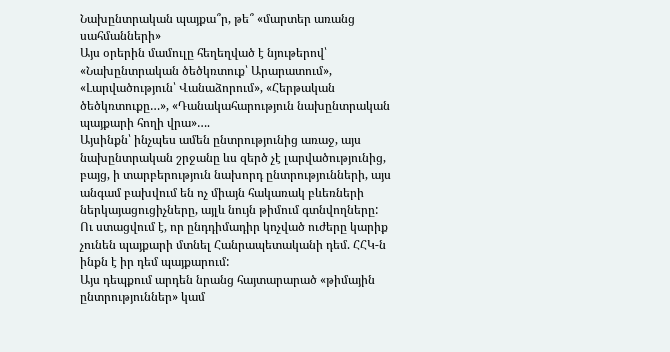Նախընտրական պայքա՞ր, թե՞ «մարտեր առանց սահմանների»
Այս օրերին մամուլը հեղեղված է նյութերով՝ «Նախընտրական ծեծկռտուք՝ Արարատում», «Լարվածություն՝ Վանաձորում», «Հերթական ծեծկռտուքը…», «Դանակահարություն նախընտրական պայքարի հողի վրա»….
Այսինքն՝ ինչպես ամեն ընտրությունից առաջ, այս նախընտրական շրջանը ևս զերծ չէ լարվածությունից, բայց, ի տարբերություն նախորդ ընտրությունների, այս անգամ բախվում են ոչ միայն հակառակ բևեռների ներկայացուցիչները, այլև նույն թիմում գտնվողները:
Ու ստացվում է, որ ընդդիմադիր կոչված ուժերը կարիք չունեն պայքարի մտնել Հանրապետականի դեմ. ՀՀԿ-ն ինքն է իր դեմ պայքարում:
Այս դեպքում արդեն նրանց հայտարարած «թիմային ընտրություններ» կամ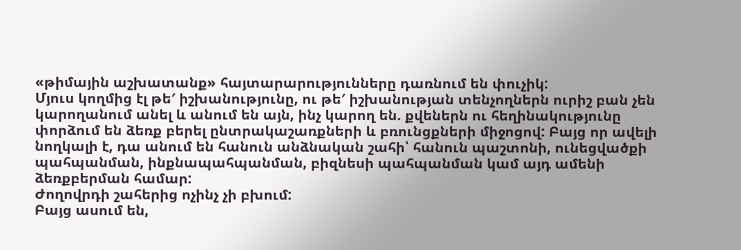«թիմային աշխատանք» հայտարարությունները դառնում են փուչիկ:
Մյուս կողմից էլ թե′ իշխանությունը, ու թե′ իշխանության տենչողներն ուրիշ բան չեն կարողանում անել և անում են այն, ինչ կարող են. քվեներն ու հեղինակությունը փորձում են ձեռք բերել ընտրակաշառքների և բռունցքների միջոցով: Բայց որ ավելի նողկալի է, դա անում են հանուն անձնական շահի՝ հանուն պաշտոնի, ունեցվածքի պահպանման, ինքնապահպանման, բիզնեսի պահպանման կամ այդ ամենի ձեռքբերման համար:
Ժողովրդի շահերից ոչինչ չի բխում:
Բայց ասում են,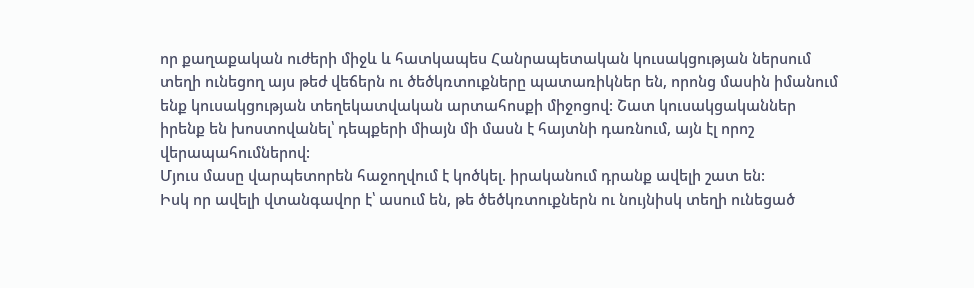որ քաղաքական ուժերի միջև և հատկապես Հանրապետական կուսակցության ներսում տեղի ունեցող այս թեժ վեճերն ու ծեծկռտուքները պատառիկներ են, որոնց մասին իմանում ենք կուսակցության տեղեկատվական արտահոսքի միջոցով: Շատ կուսակցականներ իրենք են խոստովանել՝ դեպքերի միայն մի մասն է հայտնի դառնում, այն էլ որոշ վերապահումներով:
Մյուս մասը վարպետորեն հաջողվում է կոծկել. իրականում դրանք ավելի շատ են:
Իսկ որ ավելի վտանգավոր է՝ ասում են, թե ծեծկռտուքներն ու նույնիսկ տեղի ունեցած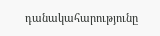դանակահարությունը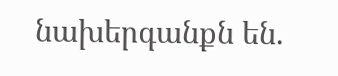նախերգանքն են.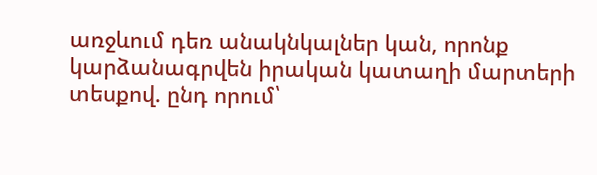առջևում դեռ անակնկալներ կան, որոնք կարձանագրվեն իրական կատաղի մարտերի տեսքով. ընդ որում՝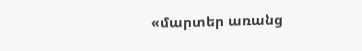«մարտեր առանց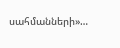սահմանների»…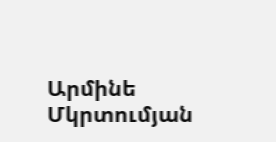Արմինե Մկրտումյան